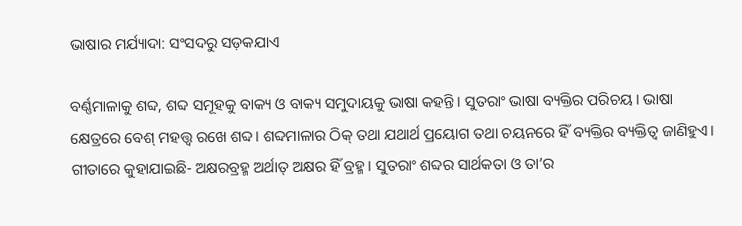ଭାଷାର ମର୍ଯ୍ୟାଦା: ସଂସଦରୁ ସଡ଼କଯାଏ

ବର୍ଣ୍ଣମାଳାକୁ ଶବ୍ଦ, ଶବ୍ଦ ସମୂହକୁ ବାକ୍ୟ ଓ ବାକ୍ୟ ସମୁଦାୟକୁ ଭାଷା କହନ୍ତି। ସୁତରାଂ ଭାଷା ବ୍ୟକ୍ତିର ପରିଚୟ। ଭାଷା କ୍ଷେତ୍ରରେ ବେଶ୍‌ ମହତ୍ତ୍ୱ ରଖେ ଶବ୍ଦ। ଶବ୍ଦମାଳାର ଠିକ୍‌ ତଥା ଯଥାର୍ଥ ପ୍ରୟୋଗ ତଥା ଚୟନରେ ହିଁ ବ୍ୟକ୍ତିର ବ୍ୟକ୍ତିତ୍ୱ ଜାଣିହୁଏ। ଗୀତାରେ କୁହାଯାଇଛି- ଅକ୍ଷରବ୍ରହ୍ମ ଅର୍ଥାତ୍‌ ଅକ୍ଷର ହିଁ ବ୍ରହ୍ମ। ସୁତରାଂ ଶବ୍ଦର ସାର୍ଥକତା ଓ ତା’ର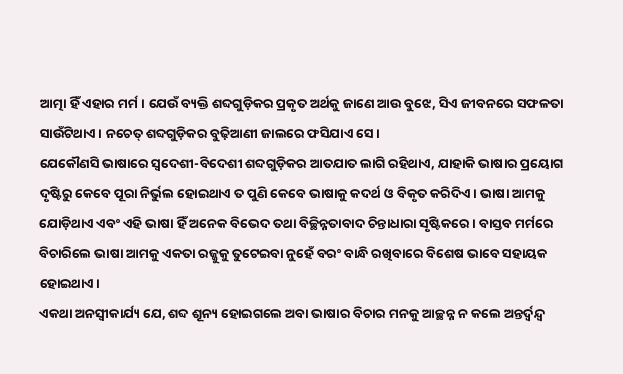ଆତ୍ମା ହିଁ ଏହାର ମର୍ମ। ଯେଉଁ ବ୍ୟକ୍ତି ଶବ୍ଦଗୁଡ଼ିକର ପ୍ରକୃତ ଅର୍ଥକୁ ଜାଣେ ଆଉ ବୁଝେ, ସିଏ ଜୀବନରେ ସଫଳତା ସାଉଁଟିଥାଏ। ନଚେତ୍‌ ଶବ୍ଦଗୁଡ଼ିକର ବୁଢ଼ିଆଣୀ ଜାଲରେ ଫସିଯାଏ ସେ।
ଯେକୌଣସି ଭାଷାରେ ସ୍ବଦେଶୀ-ବିଦେଶୀ ଶବ୍ଦଗୁଡ଼ିକର ଆତଯାତ ଲାଗି ରହିଥାଏ, ଯାହାକି ଭାଷାର ପ୍ରୟୋଗ ଦୃଷ୍ଟିରୁ କେବେ ପୂରା ନିର୍ଭୁଲ ହୋଇଥାଏ ତ ପୁଣି କେବେ ଭାଷାକୁ କଦର୍ଥ ଓ ବିକୃତ କରିଦିଏ। ଭାଷା ଆମକୁ ଯୋଡ଼ିଥାଏ ଏବଂ ଏହି ଭାଷା ହିଁ ଅନେକ ବିଭେଦ ତଥା ବିଚ୍ଛିନ୍ନତାବାଦ ଚିନ୍ତାଧାରା ସୃଷ୍ଟିକରେ। ବାସ୍ତବ ମର୍ମରେ ବିଚାରିଲେ ଭାଷା ଆମକୁ ଏକତା ରଜ୍ଜୁକୁ ତୁଟେଇବା ନୁହେଁ ବରଂ ବାନ୍ଧି ରଖିବାରେ ବିଶେଷ ଭାବେ ସହାୟକ ହୋଇଥାଏ।
ଏକଥା ଅନସ୍ବୀକାର୍ଯ୍ୟ ଯେ, ଶବ୍ଦ ଶୂନ୍ୟ ହୋଇଗଲେ ଅବା ଭାଷାର ବିଚାର ମନକୁ ଆଚ୍ଛନ୍ନ ନ କଲେ ଅନ୍ତର୍ଦ୍ୱନ୍ଦ୍ୱ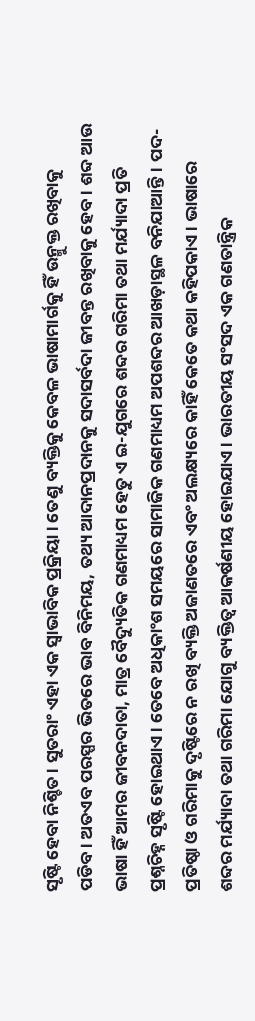ସୃଷ୍ଟି ହେବା ନିଶ୍ଚିତ। ସୁତରାଂ ଏହା ଏକ ସ୍ବାଭାବିକ ପ୍ରକ୍ରିୟା। ତେଣୁ ବ୍ୟକ୍ତିକୁ କେବଳ ଭାଷାମାର୍ଗକୁ ହିଁ ଉନ୍ମୁକ୍ତ ରଖିବାକୁ ପଡିବ। ଅତଏବ ପରସ୍ପର ଭିତରେ ଭାବ ବିନିମୟ, ତଥ୍ୟ ଆଦାନପ୍ରଦାନକୁ ସଦାସର୍ବଦା ଜୀବନ୍ତ ରଖିବାକୁ ହେବ। ଶବ୍ଦ ଆଉ ଭାଷା ହିଁ ଆମର ଜୀବନଦାତା, ମାତ୍ର ବୈଦ୍ୟୁତିକ ଗଣମାଧ୍ୟମ ହେତୁ ଏ ଇ-ଯୁଗରେ ଶବ୍ଦର ଗରିମା ତଥା ମର୍ଯ୍ୟାଦା ପ୍ରତି ପ୍ରଶ୍ନଚିହ୍ନ ସୃଷ୍ଟି ହୋଇଥାଏ। ତେବେ ଅଧିକାଂଶ ସମୟରେ ସାମାଜିକ ଗଣମାଧ୍ୟମ ଅପଶବ୍ଦର ଆଖଡ଼ାସ୍ଥଳ ବନିଯାଆନ୍ତି। ପଦ-ପ୍ରତିଷ୍ଠା ଓ ଗରିମାକୁ ଦୃଷ୍ଟିରେ ନ ରଖି ବ୍ୟକ୍ତି ଅଜାଣତରେ ଏବଂ ଅଲକ୍ଷ୍ୟରେ କାହିଁ କେତେ କଥା କହିପକାଏ। ଭାଷାରେ ଶବ୍ଦର ମର୍ଯ୍ୟାଦା ତଥା ଗରିମା ଯୋଗୁ ବ୍ୟକ୍ତିତ୍ୱ ଆକର୍ଷଣୀୟ ହୋଇଯାଏ। ଭାରତୀୟ ସଂସଦ ଏକ ଗଣତାନ୍ତ୍ରିକ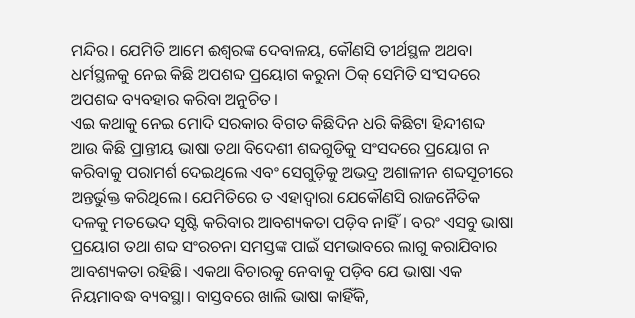ମନ୍ଦିର। ଯେମିତି ଆମେ ଈଶ୍ୱରଙ୍କ ଦେବାଳୟ, କୌଣସି ତୀର୍ଥସ୍ଥଳ ଅଥବା ଧର୍ମସ୍ଥଳକୁ ନେଇ କିଛି ଅପଶବ୍ଦ ପ୍ରୟୋଗ କରୁନା ଠିକ୍‌ ସେମିତି ସଂସଦରେ ଅପଶବ୍ଦ ବ୍ୟବହାର କରିବା ଅନୁଚିତ।
ଏଇ କଥାକୁ ନେଇ ମୋଦି ସରକାର ବିଗତ କିଛିଦିନ ଧରି କିଛିଟା ହିନ୍ଦୀଶବ୍ଦ ଆଉ କିଛି ପ୍ରାନ୍ତୀୟ ଭାଷା ତଥା ବିଦେଶୀ ଶବ୍ଦଗୁଡିକୁ ସଂସଦରେ ପ୍ରୟୋଗ ନ କରିବାକୁ ପରାମର୍ଶ ଦେଇଥିଲେ ଏବଂ ସେଗୁଡ଼ିକୁ ଅଭଦ୍ର ଅଶାଳୀନ ଶବ୍ଦସୂଚୀରେ ଅନ୍ତର୍ଭୁକ୍ତ କରିଥିଲେ। ଯେମିତିରେ ତ ଏହାଦ୍ୱାରା ଯେକୌଣସି ରାଜନୈତିକ ଦଳକୁ ମତଭେଦ ସୃଷ୍ଟି କରିବାର ଆବଶ୍ୟକତା ପଡ଼ିବ ନାହିଁ। ବରଂ ଏସବୁ ଭାଷା ପ୍ରୟୋଗ ତଥା ଶବ୍ଦ ସଂରଚନା ସମସ୍ତଙ୍କ ପାଇଁ ସମଭାବରେ ଲାଗୁ କରାଯିବାର ଆବଶ୍ୟକତା ରହିଛି। ଏକଥା ବିଚାରକୁ ନେବାକୁ ପଡ଼ିବ ଯେ ଭାଷା ଏକ ନିୟମାବଦ୍ଧ ବ୍ୟବସ୍ଥା। ବାସ୍ତବରେ ଖାଲି ଭାଷା କାହିଁକି,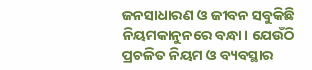ଜନସାଧାରଣ ଓ ଜୀବନ ସବୁକିଛି ନିୟମକାନୁନରେ ବନ୍ଧା। ଯେଉଁଠି ପ୍ରଚଳିତ ନିୟମ ଓ ବ୍ୟବସ୍ଥାର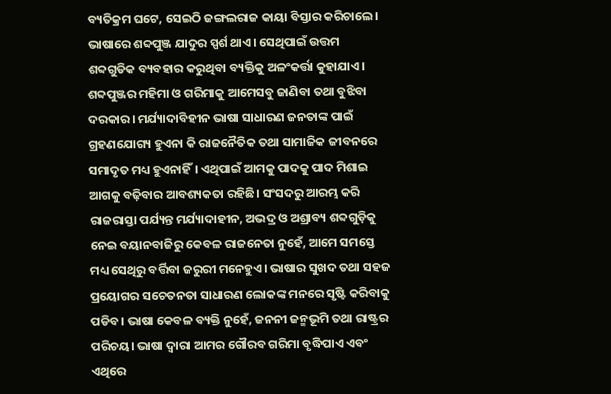ବ୍ୟତିକ୍ରମ ଘଟେ, ସେଇଠି ଜଙ୍ଗଲରାଜ କାୟା ବିସ୍ତାର କରିଚାଲେ।
ଭାଷାରେ ଶବ୍ଦପୁଞ୍ଜ ଯାଦୁର ସ୍ପର୍ଶ ଥାଏ। ସେଥିପାଇଁ ଉତ୍ତମ ଶବ୍ଦଗୁଡିକ ବ୍ୟବହାର କରୁଥିବା ବ୍ୟକ୍ତିକୁ ଅଳଂକର୍ତ୍ତା କୁହାଯାଏ। ଶବ୍ଦପୁଞ୍ଜର ମହିମା ଓ ଗରିମାକୁ ଆମେସବୁ ଜାଣିବା ତଥା ବୁଝିବା ଦରକାର। ମର୍ଯ୍ୟାଦାବିହୀନ ଭାଷା ସାଧାରଣ ଜନତାଙ୍କ ପାଇଁ ଗ୍ରହଣଯୋଗ୍ୟ ହୁଏନା କି ରାଜନୈତିକ ତଥା ସାମାଜିକ ଜୀବନରେ ସମାଦୃତ ମଧ୍ୟ ହୁଏନାହିଁ। ଏଥିପାଇଁ ଆମକୁ ପାଦକୁ ପାଦ ମିଶାଇ ଆଗକୁ ବଢ଼ିବାର ଆବଶ୍ୟକତା ରହିଛି। ସଂସଦରୁ ଆରମ୍ଭ କରି ରାଜରାସ୍ତା ପର୍ଯ୍ୟନ୍ତ ମର୍ଯ୍ୟାଦାହୀନ, ଅଭଦ୍ର ଓ ଅଶ୍ରାବ୍ୟ ଶବ୍ଦଗୁଡ଼ିକୁ ନେଇ ବୟାନବାଜିରୁ କେବଳ ରାଜନେତା ନୁହେଁ, ଆମେ ସମସ୍ତେ ମଧ୍ୟ ସେଥିରୁ ବର୍ତ୍ତିବା ଜରୁରୀ ମନେହୁଏ। ଭାଷାର ସୁଖଦ ତଥା ସହଜ ପ୍ରୟୋଗର ସଚେତନତା ସାଧାରଣ ଲୋକଙ୍କ ମନରେ ସୃଷ୍ଟି କରିବାକୁ ପଡିବ। ଭାଷା କେବଳ ବ୍ୟକ୍ତି ନୁହେଁ, ଜନନୀ ଜନ୍ମଭୂମି ତଥା ରାଷ୍ଟ୍ରର ପରିଚୟ। ଭାଷା ଦ୍ୱାରା ଆମର ଗୌରବ ଗରିମା ବୃଦ୍ଧିପାଏ ଏବଂ ଏଥିରେ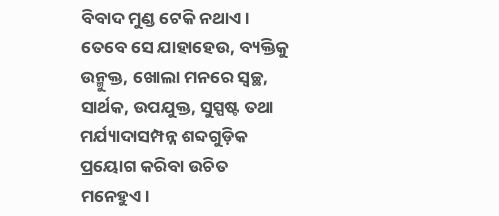ବିବାଦ ମୁଣ୍ଡ ଟେକି ନଥାଏ। ତେବେ ସେ ଯାହାହେଉ, ବ୍ୟକ୍ତିକୁ ଉନ୍ମୁକ୍ତ, ଖୋଲା ମନରେ ସ୍ବଚ୍ଛ, ସାର୍ଥକ, ଉପଯୁକ୍ତ, ସୁସ୍ପଷ୍ଟ ତଥା ମର୍ଯ୍ୟାଦାସମ୍ପନ୍ନ ଶବ୍ଦଗୁଡ଼ିକ ପ୍ରୟୋଗ କରିବା ଉଚିତ ମନେହୁଏ।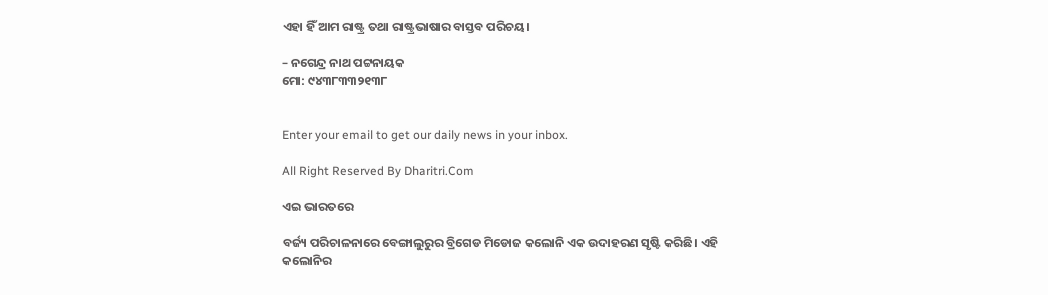ଏହା ହିଁ ଆମ ରାଷ୍ଟ୍ର ତଥା ରାଷ୍ଟ୍ରଭାଷାର ବାସ୍ତବ ପରିଚୟ।

– ନଗେନ୍ଦ୍ର ନାଥ ପଟ୍ଟନାୟକ
ମୋ: ୯୪୩୮୩୩୨୧୩୮


Enter your email to get our daily news in your inbox.

All Right Reserved By Dharitri.Com

ଏଇ ଭାରତରେ

ବର୍ଜ୍ୟ ପରିଚାଳନାରେ ବେଙ୍ଗାଲୁରୁର ବ୍ରିଗେଡ ମିଡୋଜ କଲୋନି ଏକ ଉଦାହରଣ ସୃଷ୍ଟି କରିଛି। ଏହି କଲୋନିର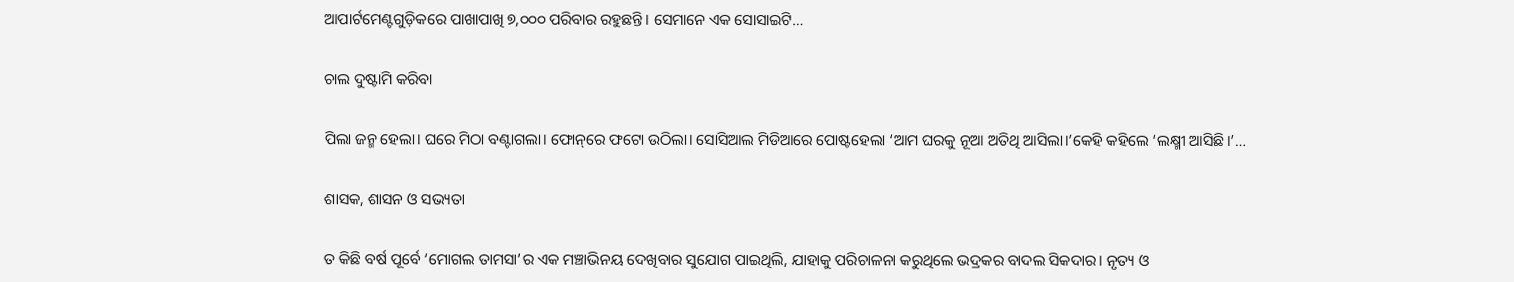ଆପାର୍ଟମେଣ୍ଟଗୁଡ଼ିକରେ ପାଖାପାଖି ୭,୦୦୦ ପରିବାର ରହୁଛନ୍ତି। ସେମାନେ ଏକ ସୋସାଇଟି…

ଚାଲ ଦୁଷ୍ଟାମି କରିବା

ପିଲା ଜନ୍ମ ହେଲା। ଘରେ ମିଠା ବଣ୍ଟାଗଲା। ଫୋନ୍‌ରେ ଫଟୋ ଉଠିଲା। ସୋସିଆଲ ମିଡିଆରେ ପୋଷ୍ଟହେଲା ‘ଆମ ଘରକୁ ନୂଆ ଅତିଥି ଆସିଲା।’କେହି କହିଲେ ‘ଲକ୍ଷ୍ମୀ ଆସିଛି।’…

ଶାସକ, ଶାସନ ଓ ସଭ୍ୟତା

ତ କିଛି ବର୍ଷ ପୂର୍ବେ ‘ମୋଗଲ ତାମସା’ର ଏକ ମଞ୍ଚାଭିନୟ ଦେଖିବାର ସୁଯୋଗ ପାଇଥିଲି, ଯାହାକୁ ପରିଚାଳନା କରୁଥିଲେ ଭଦ୍ରକର ବାଦଲ ସିକଦାର। ନୃତ୍ୟ ଓ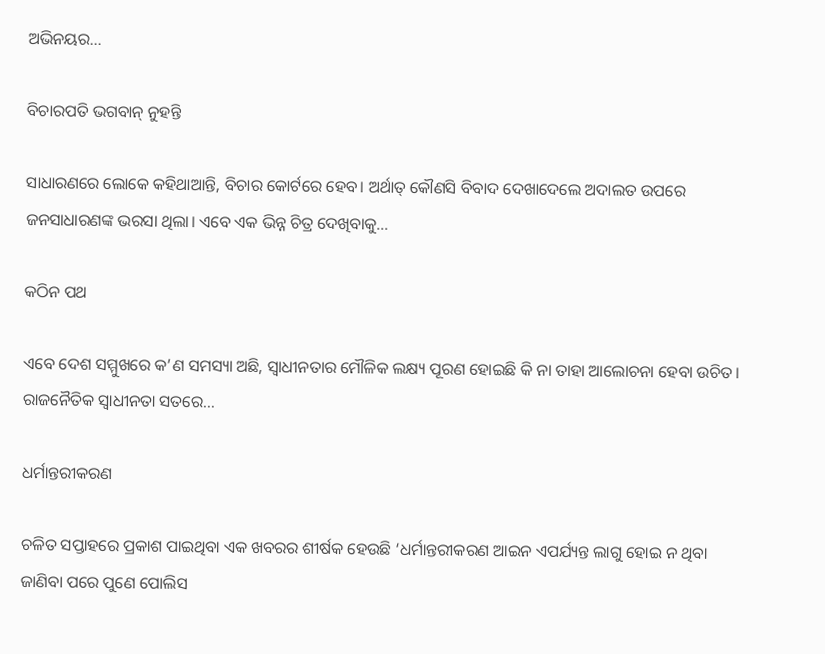ଅଭିନୟର…

ବିଚାରପତି ଭଗବାନ୍‌ ନୁହନ୍ତି

ସାଧାରଣରେ ଲୋକେ କହିଥାଆନ୍ତି, ବିଚାର କୋର୍ଟରେ ହେବ। ଅର୍ଥାତ୍‌ କୌଣସି ବିବାଦ ଦେଖାଦେଲେ ଅଦାଲତ ଉପରେ ଜନସାଧାରଣଙ୍କ ଭରସା ଥିଲା। ଏବେ ଏକ ଭିନ୍ନ ଚିତ୍ର ଦେଖିବାକୁ…

କଠିନ ପଥ

ଏବେ ଦେଶ ସମ୍ମୁଖରେ କ’ଣ ସମସ୍ୟା ଅଛି, ସ୍ୱାଧୀନତାର ମୌଳିକ ଲକ୍ଷ୍ୟ ପୂରଣ ହୋଇଛି କି ନା ତାହା ଆଲୋଚନା ହେବା ଉଚିତ। ରାଜନୈତିକ ସ୍ୱାଧୀନତା ସତରେ…

ଧର୍ମାନ୍ତରୀକରଣ

ଚଳିତ ସପ୍ତାହରେ ପ୍ରକାଶ ପାଇଥିବା ଏକ ଖବରର ଶୀର୍ଷକ ହେଉଛି ‘ଧର୍ମାନ୍ତରୀକରଣ ଆଇନ ଏପର୍ଯ୍ୟନ୍ତ ଲାଗୁ ହୋଇ ନ ଥିବା ଜାଣିବା ପରେ ପୁଣେ ପୋଲିସ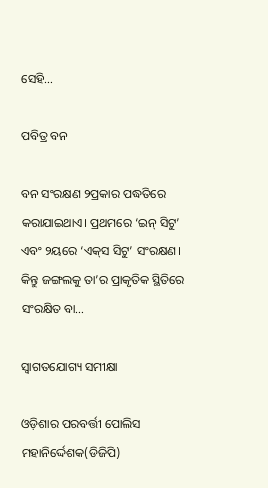ସେହି…

ପବିତ୍ର ବନ

ବନ ସଂରକ୍ଷଣ ୨ପ୍ରକାର ପଦ୍ଧତିରେ କରାଯାଇଥାଏ। ପ୍ରଥମରେ ‘ଇନ୍‌ ସିଟୁ’ ଏବଂ ୨ୟରେ ‘ଏକ୍‌ସ ସିଟୁ’ ସଂରକ୍ଷଣ। କିନ୍ତୁ ଜଙ୍ଗଲକୁ ତା’ର ପ୍ରାକୃତିକ ସ୍ଥିତିରେ ସଂରକ୍ଷିତ ବା…

ସ୍ବାଗତଯୋଗ୍ୟ ସମୀକ୍ଷା

ଓଡ଼ିଶାର ପରବର୍ତ୍ତୀ ପୋଲିସ ମହାନିର୍ଦ୍ଦେଶକ(ଡିଜିପି)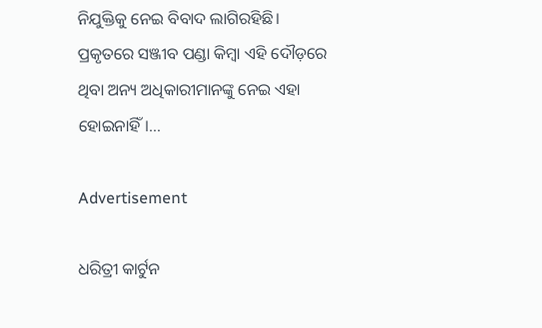ନିଯୁକ୍ତିକୁ ନେଇ ବିବାଦ ଲାଗିରହିଛି। ପ୍ରକୃତରେ ସଞ୍ଜୀବ ପଣ୍ଡା କିମ୍ବା ଏହି ଦୌଡ଼ରେ ଥିବା ଅନ୍ୟ ଅଧିକାରୀମାନଙ୍କୁ ନେଇ ଏହା ହୋଇନାହିଁ।…

Advertisement

ଧରିତ୍ରୀ କାର୍ଟୁନ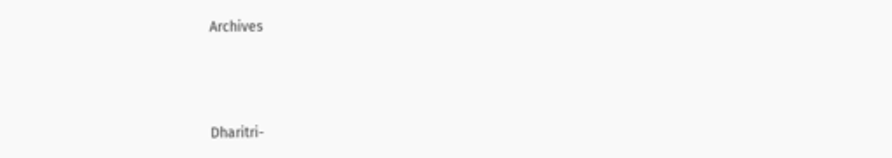Archives



Dharitri-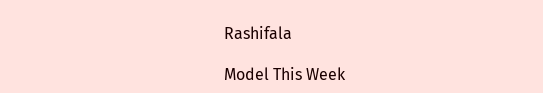Rashifala

Model This Week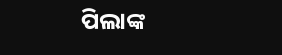ପିଲାଙ୍କ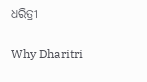ଧରିତ୍ରୀ

Why Dharitri